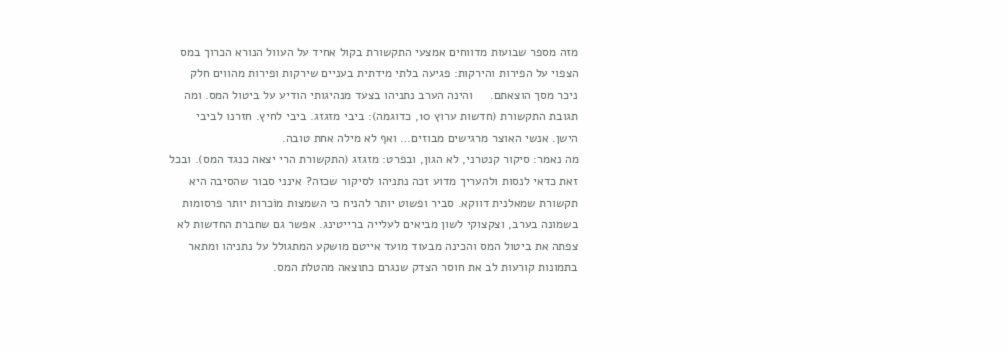מזה מספר שבועות מדווחים אמצעי התקשורת בקול אחיד על העוול הנורא הכרוך במס הצפוי על הפירות והירקות: פגיעה בלתי מידתית בעניים שירקות ופירות מהווים חלק ניכר מסך הוצאתם.     והינה הערב נתניהו בצעד מנהיגותי הודיע על ביטול המס. ומה תגובת התקשורת (חדשות ערוץ 10, כדוגמה): ביבי מזגזג. ביבי לחיץ. חזרנו לביבי הישן. אנשי האוצר מרגישים מבוזים… ואף לא מילה אחת טובה.
מה נאמר: סיקור קנטרני, לא הגון, ובפרט: מזגזג (התקשורת הרי יצאה כנגד המס). ובכל זאת כדאי לנסות ולהעריך מדוע זכה נתניהו לסיקור שכזה? אינני סבור שהסיבה היא תקשורת שמאלנית דווקא. סביר ופשוט יותר להניח כי השמצות מוֹכרות יותר פרסומות בשמונה בערב, וצקצוקי לשון מביאים לעלייה ברייטינג. אפשר גם שחברת החדשות לא צפתה את ביטול המס והכינה מבעוד מועד אייטם מושקע המתגולל על נתניהו ומתאר בתמונות קורעות לב את חוסר הצדק שנגרם כתוצאה מהטלת המס.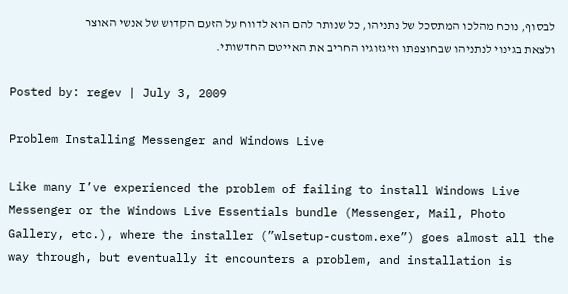לבסוף, נוכח מהלכו המתסכל של נתניהו, כל שנותר להם הוא לדווח על הזעם הקדוש של אנשי האוצר ולצאת בגינוי לנתניהו שבחוצפתו וזיגזוגיו החריב את האייטם החדשותי.

Posted by: regev | July 3, 2009

Problem Installing Messenger and Windows Live

Like many I’ve experienced the problem of failing to install Windows Live Messenger or the Windows Live Essentials bundle (Messenger, Mail, Photo Gallery, etc.), where the installer (”wlsetup-custom.exe”) goes almost all the way through, but eventually it encounters a problem, and installation is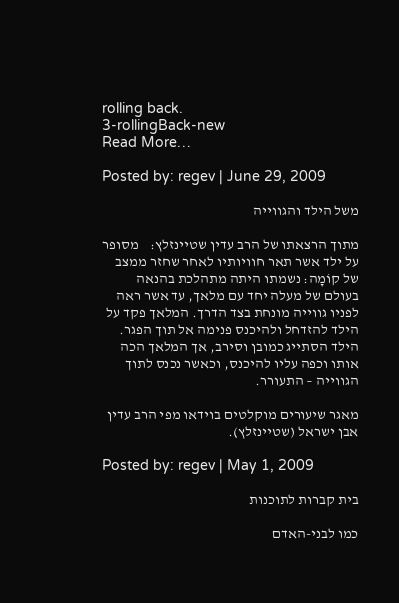rolling back.
3-rollingBack-new
Read More…

Posted by: regev | June 29, 2009

משל הילד והגווייה

מתוך הרצאתו של הרב עדין שטיינזלץ:    מסופר על ילד אשר תאר חוויותיו לאחר שחזר ממצב של קוֹמָה: נשמתו היתה מתהלכת בהנאה בעולם של מעלה יחד עם מלאך, עד אשר ראה לפניו גווייה מונחת בצד הדרך. המלאך פקד על הילד להזדחל ולהיכנס פנימה אל תוך הפגר. הילד הסתייג כמובן וסירב, אך המלאך הכה אותו וכפה עליו להיכנס, וכאשר נכנס לתוך הגווייה – התעורר.

מאגר שיעורים מוקלטים בוידאו מפי הרב עדין אבן ישראל (שטיינזלץ).

Posted by: regev | May 1, 2009

בית קברות לתוכנות

כמו לבני-האדם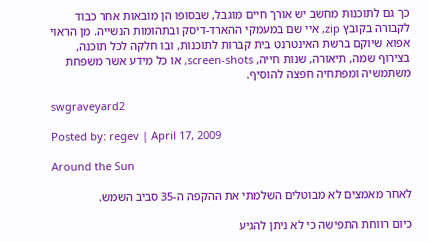כך גם לתוכנות מחשב יש אורך חיים מוגבל, שבסופו הן מובאות אחר כבוד לקבורה בקובץ zip, איי שם במעמקי ההארד-דיסק ובתהומות הנשייה. מן הראוי אפוא שיוקם ברשת האינטרנט בית קברות לתוכנות, ובו חלקה לכל תוכנה, בצירוף שמה, תיאורה, שנות חייה, screen-shots, או כל מידע אשר משפחת משתמשיה ומפתחיה חפצה להוסיף.

swgraveyard2

Posted by: regev | April 17, 2009

Around the Sun

לאחר מאמצים לא מבוטלים השלמתי את ההקפה ה-35 סביב השמש.

כיום רווחת התפישה כי לא ניתן להגיע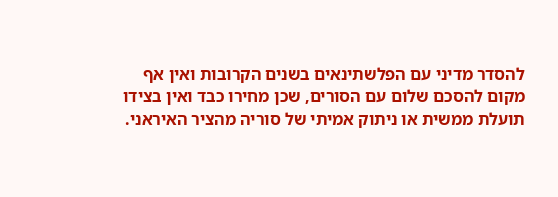להסדר מדיני עם הפלשתינאים בשנים הקרובות ואין אף מקום להסכם שלום עם הסורים, שכן מחירו כבד ואין בצידו תועלת ממשית או ניתוק אמיתי של סוריה מהציר האיראני.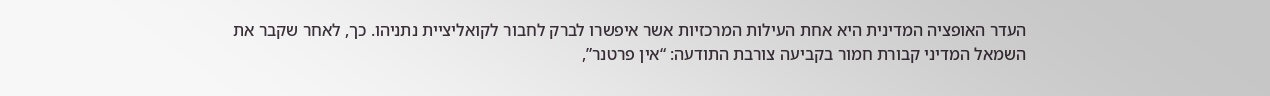העדר האופציה המדינית היא אחת העילות המרכזיות אשר איפשרו לברק לחבור לקואליציית נתניהו. כך, לאחר שקבר את השמאל המדיני קבורת חמור בקביעה צורבת התודעה: “אין פרטנר”,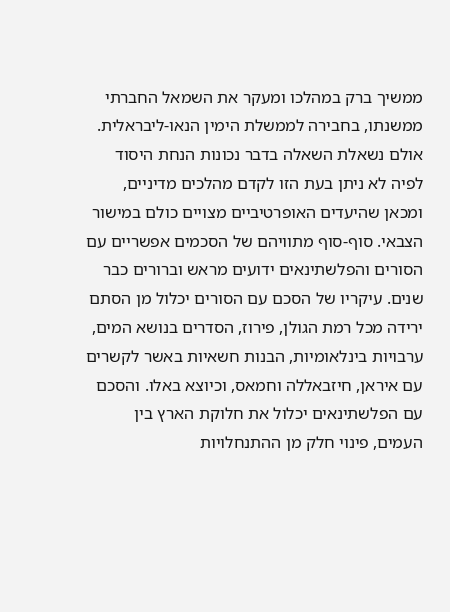ממשיך ברק במהלכו ומעקר את השמאל החברתי ממשנתו, בחבירה לממשלת הימין הנאו-ליבראלית.
אולם נשאלת השאלה בדבר נכונות הנחת היסוד לפיה לא ניתן בעת הזו לקדם מהלכים מדיניים, ומכאן שהיעדים האופרטיביים מצויים כולם במישור הצבאי. סוף-סוף מתוויהם של הסכמים אפשריים עם הסורים והפלשתינאים ידועים מראש וברורים כבר שנים. עיקריו של הסכם עם הסורים יכלול מן הסתם ירידה מכל רמת הגולן, פירוז, הסדרים בנושא המים, ערבויות בינלאומיות, הבנות חשאיות באשר לקשרים עם איראן, חיזבאללה וחמאס, וכיוצא באלו. והסכם עם הפלשתינאים יכלול את חלוקת הארץ בין העמים, פינוי חלק מן ההתנחלויות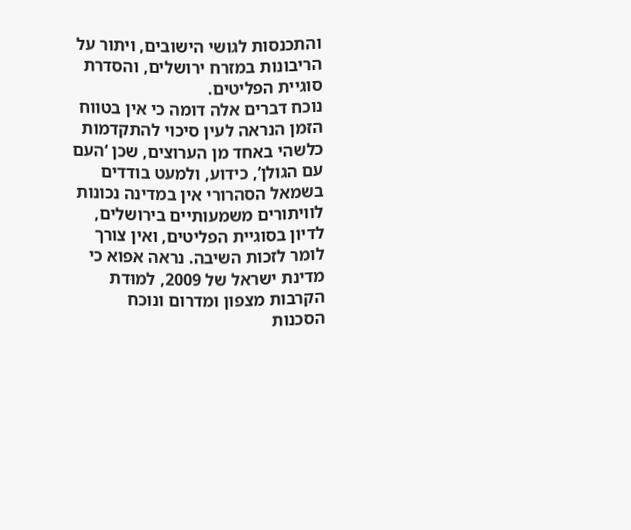והתכנסות לגושי הישובים, ויתור על הריבונות במזרח ירושלים, והסדרת סוגיית הפליטים.
נוכח דברים אלה דומה כי אין בטווח הזמן הנראה לעין סיכוי להתקדמות כלשהי באחד מן הערוצים, שכן ‘העם עם הגולן’, כידוע, ולמעט בודדים בשמאל הסהרורי אין במדינה נכונות לוויתורים משמעותיים בירושלים, לדיון בסוגיית הפליטים, ואין צורך לומר לזכות השיבה. נראה אפוא כי מדינת ישראל של 2009, למוּדת הקרבות מצפון ומדרום ונוכח הסכנות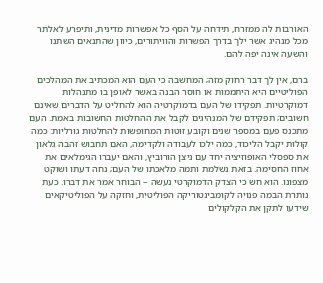האורבות לה ממזרח, תידחה על הסף כל אפשרות מדינית, ותיפרע לאלתר מכל מנהיג אשר ילך בדרך הפשרות והוויתורים, כיוון שהתנאים השתנו והשעה אינה יפה להם.

ברם, אין לך דבר רחוק מזה; המחשבה כי העם הוא המכתיב את המהלכים הפוליטיים היא היתממות או חוסר הבנה באשר לאופן בו מתנהלות דמוקרטיות. תפקידו של העם בדמוקרטיה הוא להחליט על הדברים שאינם חשובים; תפקידם של המנהיגים לקבל את ההחלטות החשובות באמת. העם מתכנס פעם במספר שנים וקובע זוטות המחופשות להחלטות גורליות: כמה קולות יקבל הליכוד, כמה ילכו לעבודה ולקדימה, האם תחבוש זהבה גלאון את ספסלי האופוזיציה יחד עם ניצן הורוביץ, והאם יעברו הגימלאים את אחוז החסימה. בזאת נשלמת ותמה מלאכתו של העם; נחה דעתו ושוקט מצפונו. הוא חש כי הצדק הדמוקרטי נעשה – הבוחר אמר את דברו. כעת נותרת הבמה פנויה לקומבינטוריקה הפוליטית, וחזקה על הפוליטיקאים שידעו לתקן את הקלקולים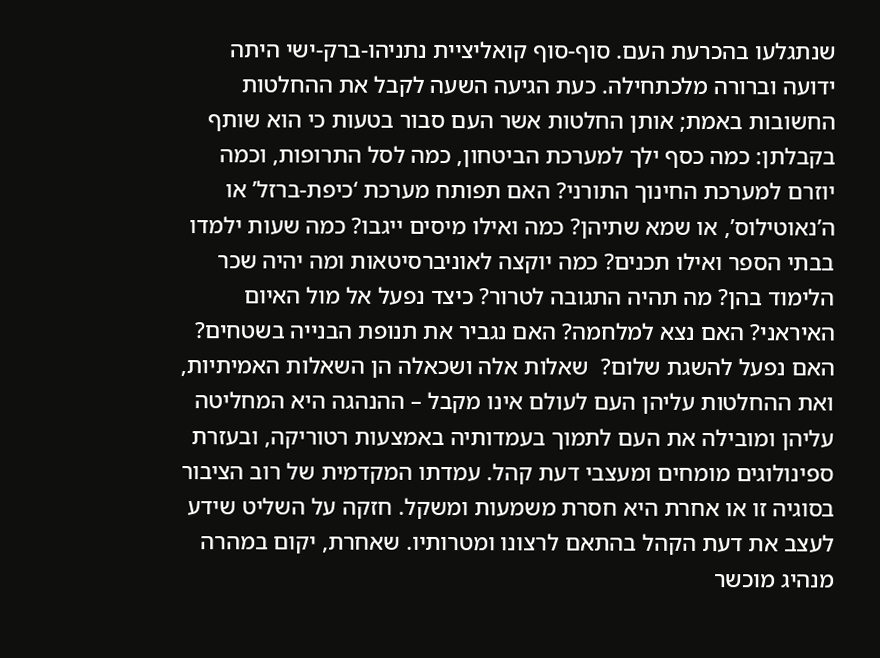שנתגלעו בהכרעת העם. סוף-סוף קואליציית נתניהו-ברק-ישי היתה ידועה וברורה מלכתחילה. כעת הגיעה השעה לקבל את ההחלטות החשובות באמת; אותן החלטות אשר העם סבור בטעות כי הוא שותף בקבלתן: כמה כסף ילך למערכת הביטחון, כמה לסל התרופות, וכמה יוזרם למערכת החינוך התורני? האם תפותח מערכת ‘כיפת-ברזל’ או ה’נאוטילוס’, או שמא שתיהן? כמה ואילו מיסים ייגבו? כמה שעות ילמדו בבתי הספר ואילו תכנים? כמה יוקצה לאוניברסיטאות ומה יהיה שכר הלימוד בהן? מה תהיה התגובה לטרור? כיצד נפעל אל מול האיום האיראני? האם נצא למלחמה? האם נגביר את תנופת הבנייה בשטחים? האם נפעל להשגת שלום?  שאלות אלה ושכאלה הן השאלות האמיתיות, ואת ההחלטות עליהן העם לעולם אינו מקבל – ההנהגה היא המחליטה עליהן ומובילה את העם לתמוך בעמדותיה באמצעות רטוריקה, ובעזרת ספינולוגים מומחים ומעצבי דעת קהל. עמדתו המקדמית של רוב הציבור בסוגיה זו או אחרת היא חסרת משמעות ומשקל. חזקה על השליט שידע לעצב את דעת הקהל בהתאם לרצונו ומטרותיו. שאחרת, יקום במהרה מנהיג מוכשר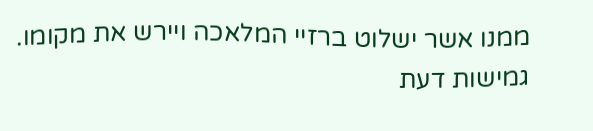ממנו אשר ישלוט ברזיי המלאכה ויירש את מקומו.
גמישות דעת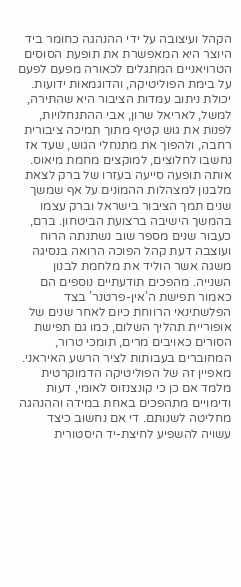הקהל ועיצובה על ידי ההנהגה כחומר ביד היוצר היא המאפשרת את תופעת הסוסים הטרויאניים המתגלים לכאורה מפעם לפעם על בימת הפוליטיקה, והדוגמאות ידועות. יכולת ניתוב עמדות הציבור היא שהתירה, למשל, לאריאל שרון, אבי ההתנחלויות, לפנות את גוש קטיף מתוך תמיכה ציבורית רחבה, ולהפוך את מתנחלי הגוש, שעד אז נחשבו לחלוצים, למוקצים מחמת מיאוס. אותה תופעה סייעה בעזרו של ברק לצאת מלבנון למצהלות ההמונים על אף שמשך שנים תמך הציבור בישראל וברק עצמו בהמשך הישיבה ברצועת הביטחון. ברם, כעבור שנים מספר שוב נשתנתה הרוח ועוצבה דעת קהל הפוכה הרואה בנסיגה משגה אשר הוליד את מלחמת לבנון השנייה. מהפכים תודעתיים נוספים הם כאמור תפישת ה’אין-פרטנר’ בצד הפלשתינאי הרווחת כיום לאחר שנים של אופוריית תהליך השלום, כמו גם תפישת הסורים כאויבים מרים, תומכי טרור, המחוברים בעבותות לציר הרשע האיראני.
מאפיין זה של הפוליטיקה הדמוקרטית מלמד אם כן כי קונצנזוס לאומי, דעות ודימויים מתהפכים באחת במידה וההנהגה מחליטה לשנותם. די אם נחשוב כיצד עשויה להשפיע לחיצת-יד היסטורית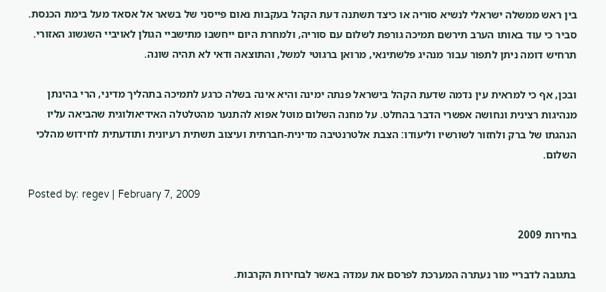בין ראש ממשלה ישראלי לנשיא סוריה או כיצד תשתנה דעת הקהל בעקבות נאום פייסני של בשאר אל אסאד מעל בימת הכנסת. סביר כי עוד באותו הערב תירשם תמיכה גורפת לשלום עם סוריה, ולמחרת היום ייחשבו מתישביי הגולן לאויביי השגשוג האזורי. תרחיש דומה ניתן לתפור עבור מנהיג פלשתינאי, מרואן ברגוטי למשל, והתוצאה ודאי לא תהיה שונה.

ובכן, אף כי למראית עין נדמה שדעת הקהל בישראל פנתה ימינה והיא אינה בשלה כרגע לתמיכה בתהליך מדיני, הרי בהינתן מנהיגות רצינית ונחושה אפשרי הדבר בהחלט. על מחנה השלום מוטל אפוא להתנער מהטלטלה האידיאולוגית שהביאה עליו הנהגתו של ברק ולחזור לשורשיו וליעודו: הצבת אלטרנטיבה מדינית-חברתית ועיצוב תשתית רעיונית ותודעתית לחידוש מהלכי השלום.

Posted by: regev | February 7, 2009

בחירות 2009

בתגובה לדבריי מור נעתרה המערכת לפרסם את עמדה באשר לבחירות הקרבות.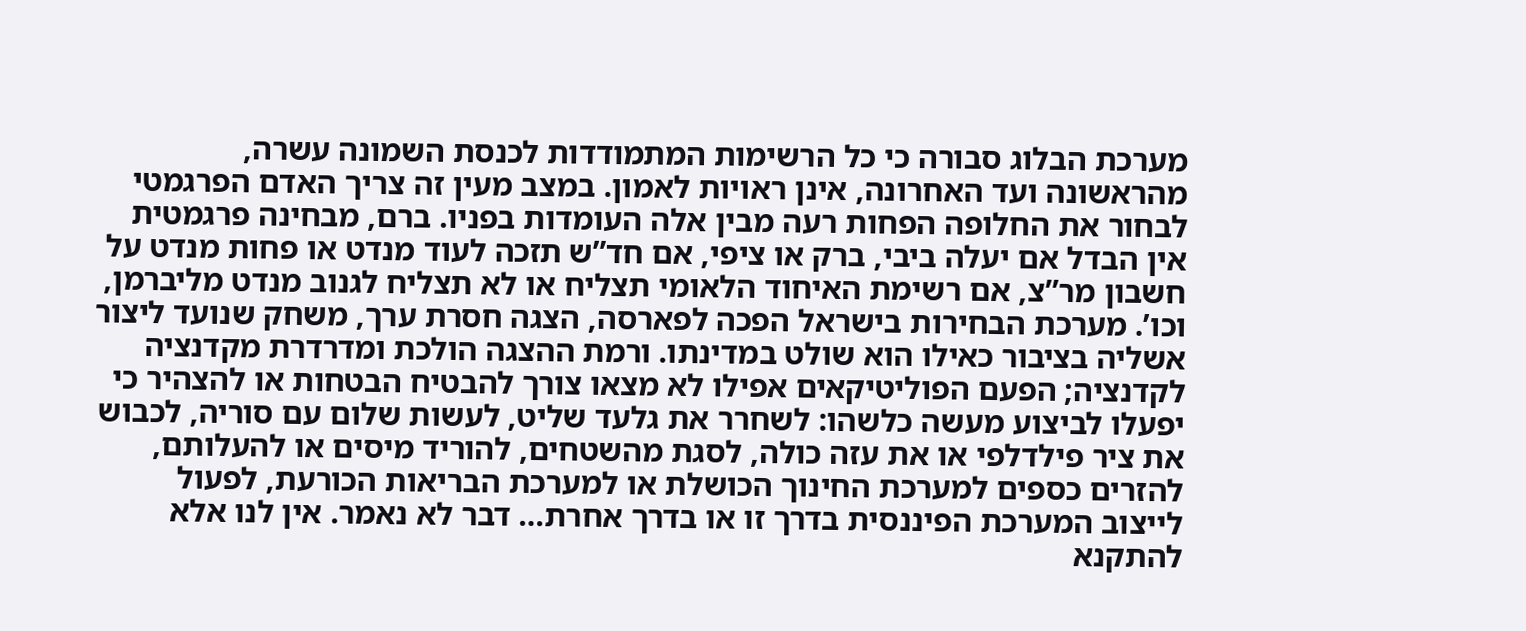מערכת הבלוג סבורה כי כל הרשימות המתמודדות לכנסת השמונה עשרה, מהראשונה ועד האחרונה, אינן ראויות לאמון. במצב מעין זה צריך האדם הפרגמטי לבחור את החלופה הפחות רעה מבין אלה העומדות בפניו. ברם, מבחינה פרגמטית אין הבדל אם יעלה ביבי, ברק או ציפי, אם חד”ש תזכה לעוד מנדט או פחות מנדט על חשבון מר”צ, אם רשימת האיחוד הלאומי תצליח או לא תצליח לגנוב מנדט מליברמן, וכו’. מערכת הבחירות בישראל הפכה לפארסה, הצגה חסרת ערך, משחק שנועד ליצור אשליה בציבור כאילו הוא שולט במדינתו. ורמת ההצגה הולכת ומדרדרת מקדנציה לקדנציה; הפעם הפוליטיקאים אפילו לא מצאו צורך להבטיח הבטחות או להצהיר כי יפעלו לביצוע מעשה כלשהו: לשחרר את גלעד שליט, לעשות שלום עם סוריה, לכבוש את ציר פילדלפי או את עזה כולה, לסגת מהשטחים, להוריד מיסים או להעלותם, להזרים כספים למערכת החינוך הכושלת או למערכת הבריאות הכורעת, לפעול לייצוב המערכת הפיננסית בדרך זו או בדרך אחרת… דבר לא נאמר. אין לנו אלא להתקנא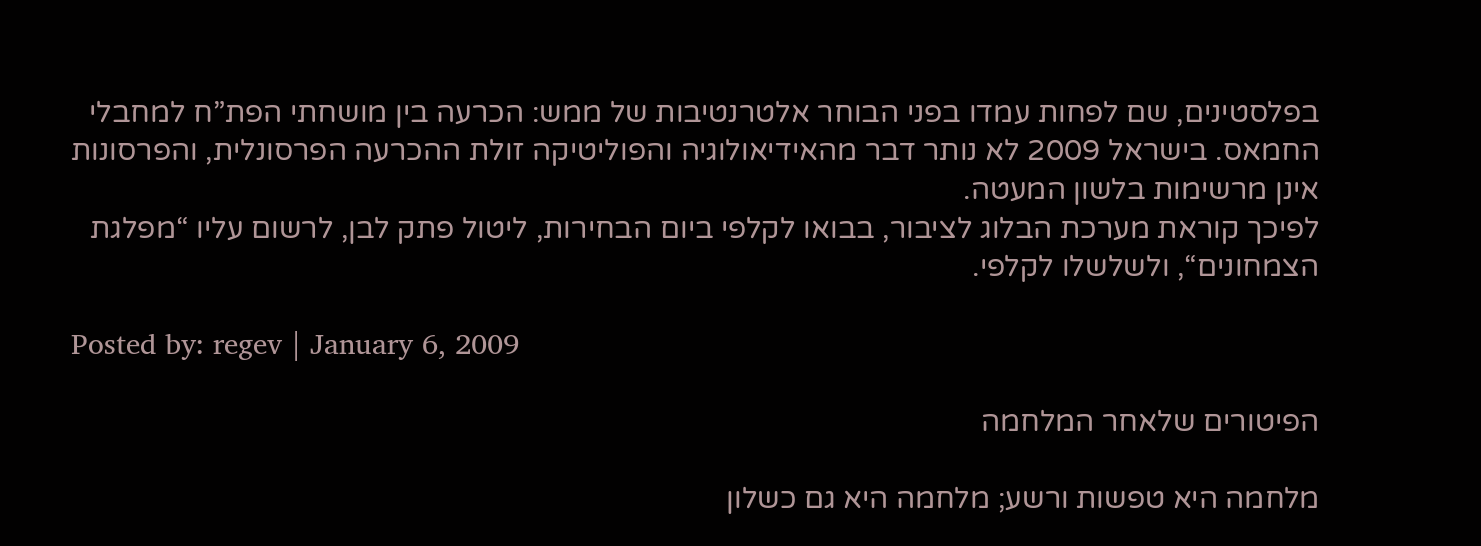בפלסטינים, שם לפחות עמדו בפני הבוחר אלטרנטיבות של ממש: הכרעה בין מושחתי הפת”ח למחבלי החמאס. בישראל 2009 לא נותר דבר מהאידיאולוגיה והפוליטיקה זולת ההכרעה הפרסונלית, והפרסונות אינן מרשימות בלשון המעטה.
לפיכך קוראת מערכת הבלוג לציבור, בבואו לקלפי ביום הבחירות, ליטול פתק לבן, לרשום עליו “מפלגת הצמחונים“, ולשלשלו לקלפי.

Posted by: regev | January 6, 2009

הפיטורים שלאחר המלחמה

מלחמה היא טפשות ורשע; מלחמה היא גם כשלון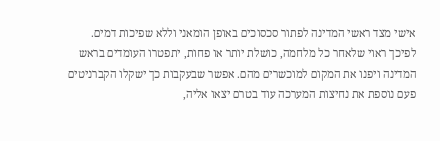אישי מצד ראשי המדינה לפתור סכסוכים באופן הומאני וללא שפיכות דמים. לפיכך ראוי שלאחר כל מלחמה, כושלת יותר או פחות, יתפטרו העומדים בראש המדינה ויפנו את המקום למוכשרים מהם. אפשר שבעקבות כך ישקלו הקברניטים פעם נוספת את נחיצות המערכה עוד בטרם יצאו אליה,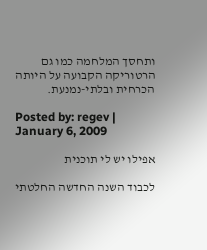ותחסך המלחמה כמו גם הרטוריקה הקבועה על היותה הכרחית ובלתי-נמנעת.

Posted by: regev | January 6, 2009

אפילו יש לי תוכנית

לכבוד השנה החדשה החלטתי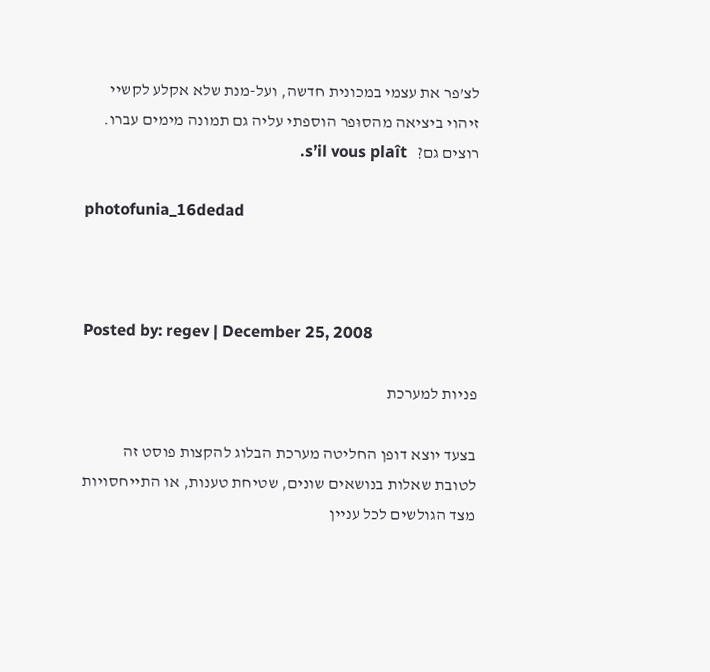לצ’פר את עצמי במכונית חדשה, ועל-מנת שלא אקלע לקשיי זיהוי ביציאה מהסוּפר הוספתי עליה גם תמונה מימים עברו.
רוצים גם?   s’il vous plaît.

photofunia_16dedad



Posted by: regev | December 25, 2008

פניות למערכת

בצעד יוצא דופן החליטה מערכת הבלוג להקצות פוסט זה לטובת שאלות בנושאים שונים, שטיחת טענות, או התייחסויות מצד הגולשים לכל עניין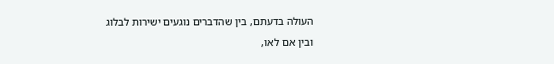העולה בדעתם, בין שהדברים נוגעים ישירות לבלוג ובין אם לאו,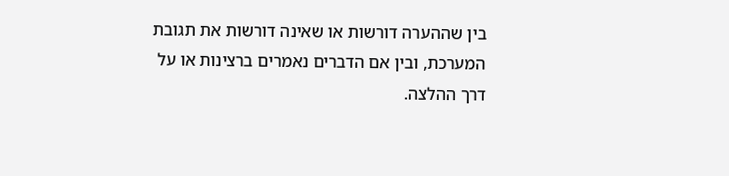בין שההערה דורשות או שאינה דורשות את תגובת המערכת, ובין אם הדברים נאמרים ברצינות או על דרך ההלצה.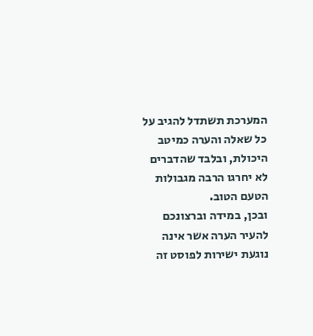המערכת תשתדל להגיב על כל שאלה והערה כמיטב היכולת, ובלבד שהדברים לא יחרגו הרבה מגבולות הטעם הטוב.
ובכן, במידה וברצונכם להעיר הערה אשר אינה נוגעת ישירות לפוסט זה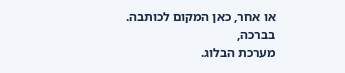או אחר, כאן המקום לכותבה.
בברכה,
מערכת הבלוג.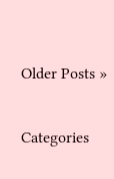Older Posts »

Categories